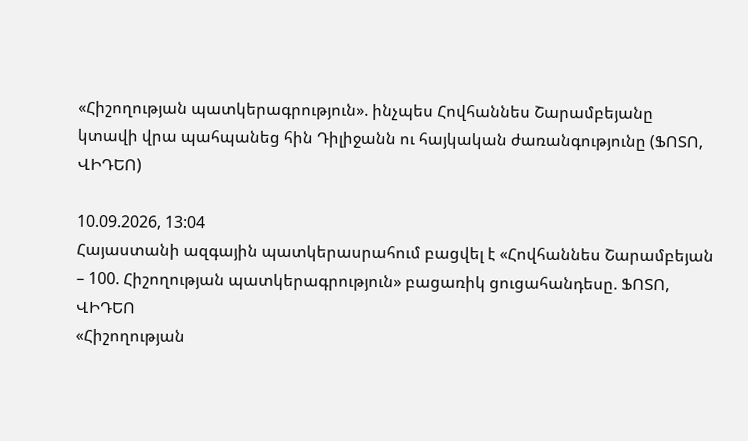«Հիշողության պատկերագրություն». ինչպես Հովհաննես Շարամբեյանը կտավի վրա պահպանեց հին Դիլիջանն ու հայկական ժառանգությունը (ՖՈՏՈ, ՎԻԴԵՈ)

10.09.2026, 13:04
Հայաստանի ազգային պատկերասրահում բացվել է «Հովհաննես Շարամբեյան – 100. Հիշողության պատկերագրություն» բացառիկ ցուցահանդեսը. ՖՈՏՈ, ՎԻԴԵՈ
«Հիշողության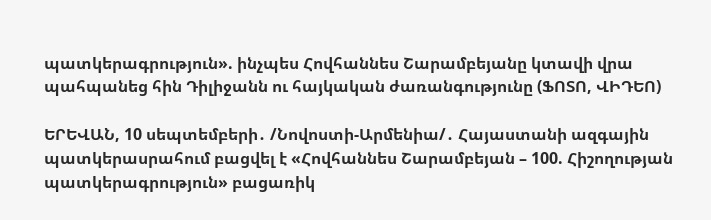պատկերագրություն». ինչպես Հովհաննես Շարամբեյանը կտավի վրա պահպանեց հին Դիլիջանն ու հայկական ժառանգությունը (ՖՈՏՈ, ՎԻԴԵՈ)

ԵՐԵՎԱՆ, 10 սեպտեմբերի․ /Նովոստի-Արմենիա/․ Հայաստանի ազգային պատկերասրահում բացվել է «Հովհաննես Շարամբեյան – 100. Հիշողության պատկերագրություն» բացառիկ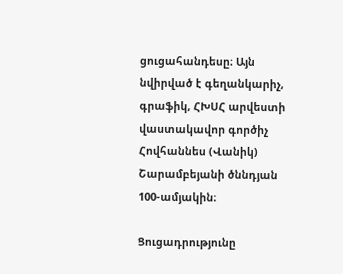ցուցահանդեսը։ Այն նվիրված է գեղանկարիչ, գրաֆիկ, ՀԽՍՀ արվեստի վաստակավոր գործիչ Հովհաննես (Վանիկ) Շարամբեյանի ծննդյան 100-ամյակին։

Ցուցադրությունը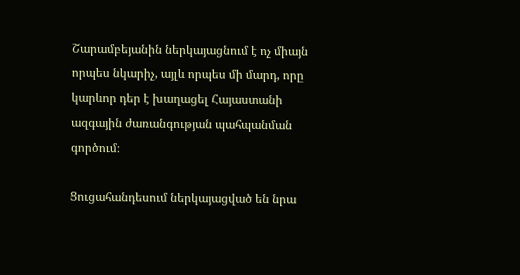Շարամբեյանին ներկայացնում է ոչ միայն որպես նկարիչ, այլև որպես մի մարդ, որը կարևոր դեր է խաղացել Հայաստանի ազգային ժառանգության պահպանման գործում։

Ցուցահանդեսում ներկայացված են նրա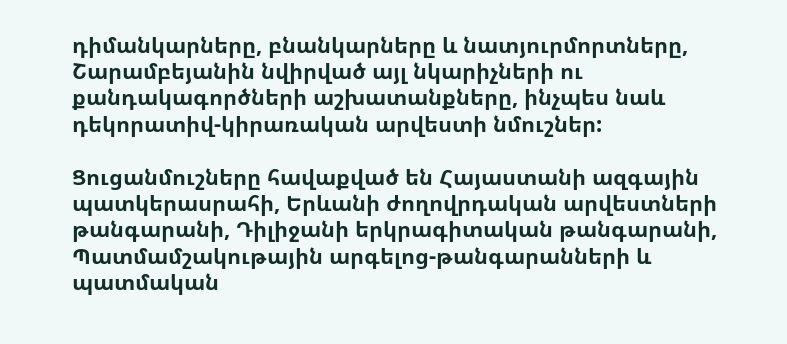դիմանկարները, բնանկարները և նատյուրմորտները, Շարամբեյանին նվիրված այլ նկարիչների ու քանդակագործների աշխատանքները, ինչպես նաև դեկորատիվ-կիրառական արվեստի նմուշներ:

Ցուցանմուշները հավաքված են Հայաստանի ազգային պատկերասրահի, Երևանի ժողովրդական արվեստների թանգարանի, Դիլիջանի երկրագիտական թանգարանի, Պատմամշակութային արգելոց-թանգարանների և պատմական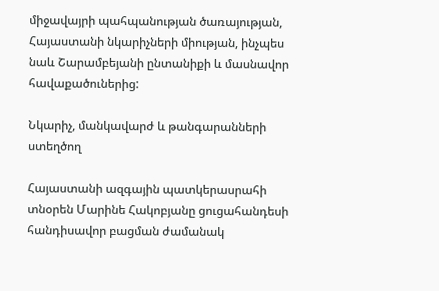միջավայրի պահպանության ծառայության, Հայաստանի նկարիչների միության, ինչպես նաև Շարամբեյանի ընտանիքի և մասնավոր հավաքածուներից:

Նկարիչ, մանկավարժ և թանգարանների ստեղծող

Հայաստանի ազգային պատկերասրահի տնօրեն Մարինե Հակոբյանը ցուցահանդեսի հանդիսավոր բացման ժամանակ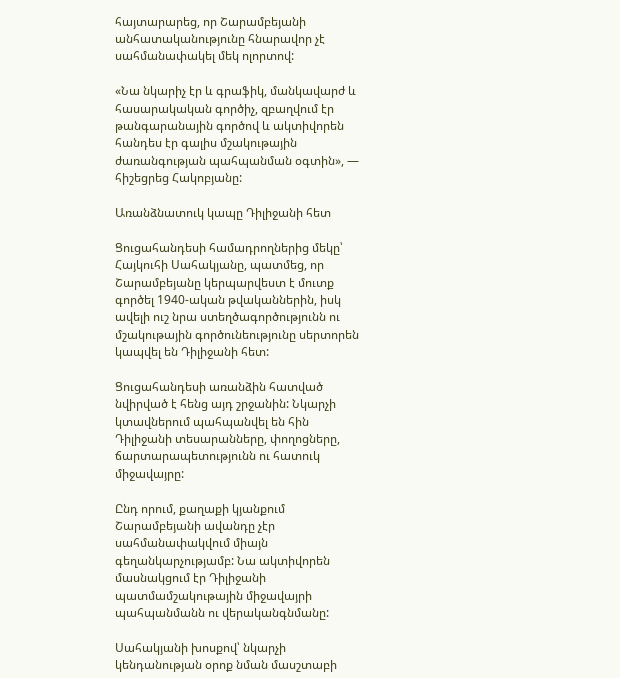հայտարարեց, որ Շարամբեյանի անհատականությունը հնարավոր չէ սահմանափակել մեկ ոլորտով:

«Նա նկարիչ էր և գրաֆիկ, մանկավարժ և հասարակական գործիչ, զբաղվում էր թանգարանային գործով և ակտիվորեն հանդես էր գալիս մշակութային ժառանգության պահպանման օգտին», — հիշեցրեց Հակոբյանը:

Առանձնատուկ կապը Դիլիջանի հետ

Ցուցահանդեսի համադրողներից մեկը՝ Հայկուհի Սահակյանը, պատմեց, որ Շարամբեյանը կերպարվեստ է մուտք գործել 1940-ական թվականներին, իսկ ավելի ուշ նրա ստեղծագործությունն ու մշակութային գործունեությունը սերտորեն կապվել են Դիլիջանի հետ:

Ցուցահանդեսի առանձին հատված նվիրված է հենց այդ շրջանին: Նկարչի կտավներում պահպանվել են հին Դիլիջանի տեսարանները, փողոցները, ճարտարապետությունն ու հատուկ միջավայրը:

Ընդ որում, քաղաքի կյանքում Շարամբեյանի ավանդը չէր սահմանափակվում միայն գեղանկարչությամբ: Նա ակտիվորեն մասնակցում էր Դիլիջանի պատմամշակութային միջավայրի պահպանմանն ու վերականգնմանը:

Սահակյանի խոսքով՝ նկարչի կենդանության օրոք նման մասշտաբի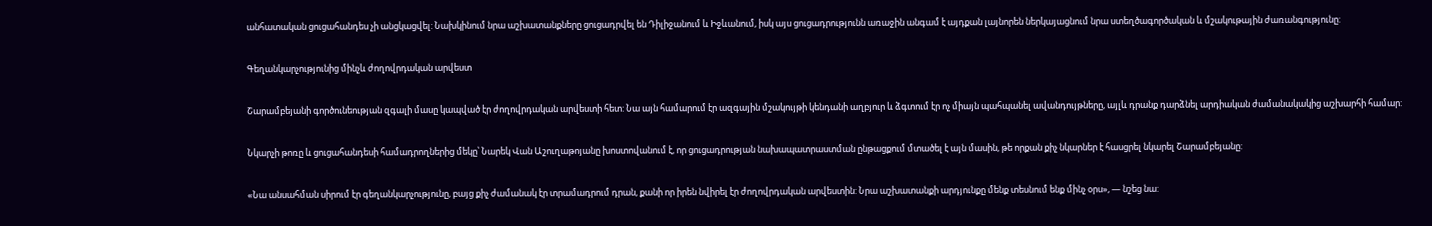անհատական ցուցահանդես չի անցկացվել: Նախկինում նրա աշխատանքները ցուցադրվել են Դիլիջանում և Իջևանում, իսկ այս ցուցադրությունն առաջին անգամ է այդքան լայնորեն ներկայացնում նրա ստեղծագործական և մշակութային ժառանգությունը:

Գեղանկարչությունից մինչև ժողովրդական արվեստ

Շարամբեյանի գործունեության զգալի մասը կապված էր ժողովրդական արվեստի հետ: Նա այն համարում էր ազգային մշակույթի կենդանի աղբյուր և ձգտում էր ոչ միայն պահպանել ավանդույթները, այլև դրանք դարձնել արդիական ժամանակակից աշխարհի համար:

Նկարչի թոռը և ցուցահանդեսի համադրողներից մեկը՝ Նարեկ Վան Աշուղաթոյանը խոստովանում է, որ ցուցադրության նախապատրաստման ընթացքում մտածել է այն մասին, թե որքան քիչ նկարներ է հասցրել նկարել Շարամբեյանը:

«Նա անսահման սիրում էր գեղանկարչությունը, բայց քիչ ժամանակ էր տրամադրում դրան, քանի որ իրեն նվիրել էր ժողովրդական արվեստին: Նրա աշխատանքի արդյունքը մենք տեսնում ենք մինչ օրս», — նշեց նա: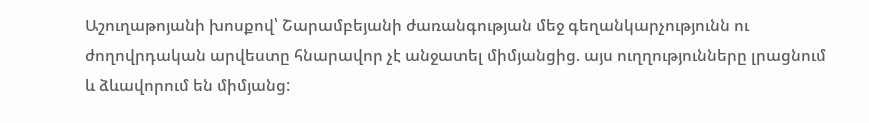Աշուղաթոյանի խոսքով՝ Շարամբեյանի ժառանգության մեջ գեղանկարչությունն ու ժողովրդական արվեստը հնարավոր չէ անջատել միմյանցից. այս ուղղությունները լրացնում և ձևավորում են միմյանց: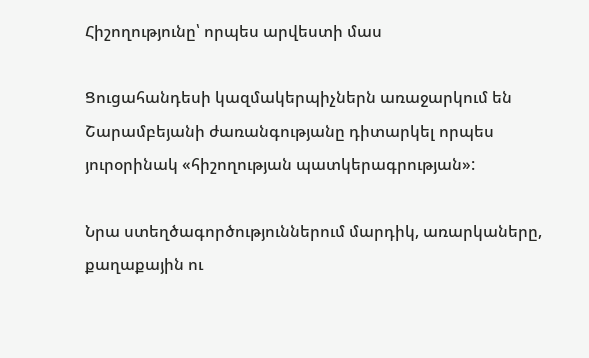Հիշողությունը՝ որպես արվեստի մաս

Ցուցահանդեսի կազմակերպիչներն առաջարկում են Շարամբեյանի ժառանգությանը դիտարկել որպես յուրօրինակ «հիշողության պատկերագրության»:

Նրա ստեղծագործություններում մարդիկ, առարկաները, քաղաքային ու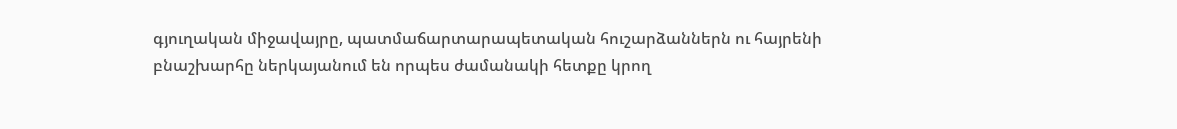գյուղական միջավայրը, պատմաճարտարապետական հուշարձաններն ու հայրենի բնաշխարհը ներկայանում են որպես ժամանակի հետքը կրող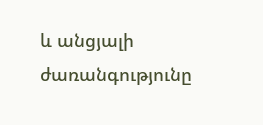և անցյալի ժառանգությունը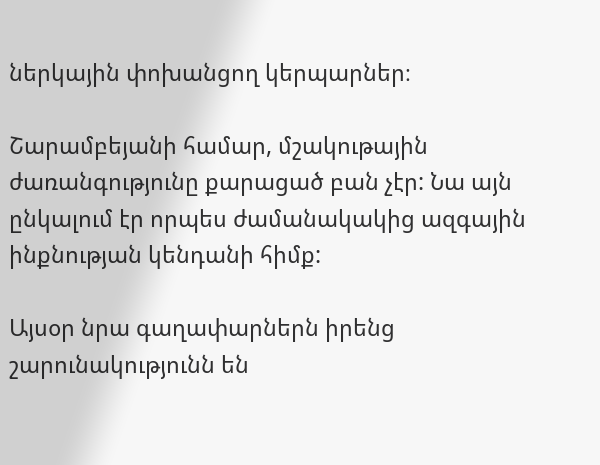ներկային փոխանցող կերպարներ։

Շարամբեյանի համար, մշակութային ժառանգությունը քարացած բան չէր: Նա այն ընկալում էր որպես ժամանակակից ազգային ինքնության կենդանի հիմք:

Այսօր նրա գաղափարներն իրենց շարունակությունն են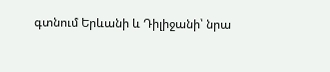գտնում Երևանի և Դիլիջանի՝ նրա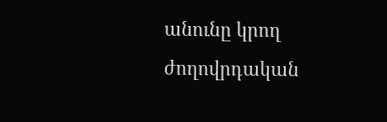անունը կրող ժողովրդական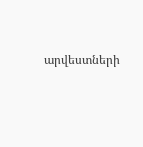արվեստների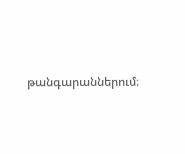թանգարաններում։